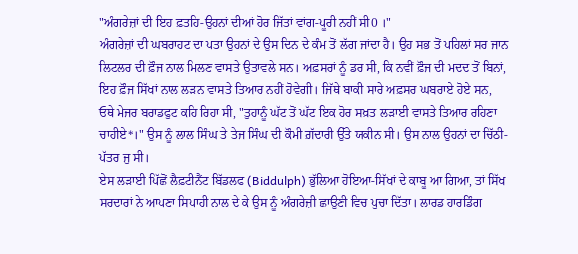"ਅੰਗਰੇਜ਼ਾਂ ਦੀ ਇਹ ਫ਼ਤਹਿ-ਉਹਨਾਂ ਦੀਆਂ ਹੋਰ ਜਿੱਤਾਂ ਵਾਂਗ-ਪੂਰੀ ਨਹੀਂ ਸੀ0 ।"
ਅੰਗਰੇਜ਼ਾਂ ਦੀ ਘਬਰਾਹਟ ਦਾ ਪਤਾ ਉਹਨਾਂ ਦੇ ਉਸ ਦਿਨ ਦੇ ਕੰਮ ਤੋਂ ਲੱਗ ਜਾਂਦਾ ਹੈ। ਉਹ ਸਭ ਤੋਂ ਪਹਿਲਾਂ ਸਰ ਜਾਨ ਲਿਟਲਰ ਦੀ ਫ਼ੌਜ ਨਾਲ ਮਿਲਣ ਵਾਸਤੇ ਉਤਾਵਲੇ ਸਨ। ਅਫ਼ਸਰਾਂ ਨੂੰ ਡਰ ਸੀ, ਕਿ ਨਵੀਂ ਫ਼ੌਜ ਦੀ ਮਦਦ ਤੋਂ ਬਿਨਾਂ, ਇਹ ਫ਼ੌਜ ਸਿੱਖਾਂ ਨਾਲ ਲੜਨ ਵਾਸਤੇ ਤਿਆਰ ਨਹੀਂ ਹੋਵੇਗੀ। ਜਿੱਥੇ ਬਾਕੀ ਸਾਰੇ ਅਫ਼ਸਰ ਘਬਰਾਏ ਹੋਏ ਸਨ, ਓਥੇ ਮੇਜਰ ਬਰਾਡਫੁਟ ਕਹਿ ਰਿਹਾ ਸੀ, "ਤੁਹਾਨੂੰ ਘੱਟ ਤੋਂ ਘੱਟ ਇਕ ਹੋਰ ਸਖ਼ਤ ਲੜਾਈ ਵਾਸਤੇ ਤਿਆਰ ਰਹਿਣਾ ਚਾਹੀਏ*।" ਉਸ ਨੂੰ ਲਾਲ ਸਿੰਘ ਤੇ ਤੇਜ ਸਿੰਘ ਦੀ ਕੌਮੀ ਗ਼ੱਦਾਰੀ ਉੱਤੇ ਯਕੀਨ ਸੀ। ਉਸ ਨਾਲ ਉਹਨਾਂ ਦਾ ਚਿੱਠੀ-ਪੱਤਰ ਜੁ ਸੀ।
ਏਸ ਲੜਾਈ ਪਿੱਛੋਂ ਲੈਫ਼ਟੀਨੈਂਟ ਬਿੱਡਲਫ (Biddulph) ਭੁੱਲਿਆ ਹੋਇਆ-ਸਿੱਖਾਂ ਦੇ ਕਾਬੂ ਆ ਗਿਆ, ਤਾਂ ਸਿੱਖ ਸਰਦਾਰਾਂ ਨੇ ਆਪਣਾ ਸਿਪਾਹੀ ਨਾਲ ਦੇ ਕੇ ਉਸ ਨੂੰ ਅੰਗਰੇਜ਼ੀ ਛਾਉਣੀ ਵਿਚ ਪੁਚਾ ਦਿੱਤਾ। ਲਾਰਡ ਹਾਰਡਿੰਗ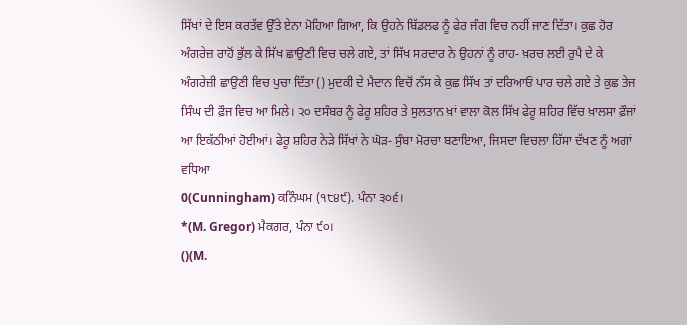ਸਿੱਖਾਂ ਦੇ ਇਸ ਕਰਤੱਵ ਉੱਤੇ ਏਨਾ ਮੋਹਿਆ ਗਿਆ, ਕਿ ਉਹਨੇ ਬਿੱਡਲਫ ਨੂੰ ਫੇਰ ਜੰਗ ਵਿਚ ਨਹੀਂ ਜਾਣ ਦਿੱਤਾ। ਕੁਛ ਹੋਰ ਅੰਗਰੇਜ਼ ਰਾਹੋਂ ਭੁੱਲ ਕੇ ਸਿੱਖ ਛਾਉਣੀ ਵਿਚ ਚਲੇ ਗਏ, ਤਾਂ ਸਿੱਖ ਸਰਦਾਰ ਨੇ ਉਹਨਾਂ ਨੂੰ ਰਾਹ- ਖ਼ਰਚ ਲਈ ਰੁਪੈ ਦੇ ਕੇ ਅੰਗਰੇਜ਼ੀ ਛਾਉਣੀ ਵਿਚ ਪੁਚਾ ਦਿੱਤਾ () ਮੁਦਕੀ ਦੇ ਮੈਦਾਨ ਵਿਚੋਂ ਨੱਸ ਕੇ ਕੁਛ ਸਿੱਖ ਤਾਂ ਦਰਿਆਓਂ ਪਾਰ ਚਲੇ ਗਏ ਤੇ ਕੁਛ ਤੇਜ ਸਿੰਘ ਦੀ ਫ਼ੌਜ ਵਿਚ ਆ ਮਿਲੇ। ੨੦ ਦਸੰਬਰ ਨੂੰ ਫੇਰੂ ਸ਼ਹਿਰ ਤੇ ਸੁਲਤਾਨ ਖ਼ਾਂ ਵਾਲਾ ਕੋਲ ਸਿੱਖ ਫੇਰੂ ਸ਼ਹਿਰ ਵਿੱਚ ਖ਼ਾਲਸਾ ਫ਼ੌਜਾਂ ਆ ਇਕੱਠੀਆਂ ਹੋਈਆਂ। ਫੇਰੂ ਸ਼ਹਿਰ ਨੇੜੇ ਸਿੱਖਾਂ ਨੇ ਘੋੜ- ਸੁੰਬਾ ਮੋਰਚਾ ਬਣਾਇਆ, ਜਿਸਦਾ ਵਿਚਲਾ ਹਿੱਸਾ ਦੱਖਣ ਨੂੰ ਅਗਾਂ ਵਧਿਆ
0(Cunningham) ਕਨਿੰਘਮ (੧੮੪੯). ਪੰਨਾ ੩੦੬।
*(M. Gregor) ਮੈਕਗਰ, ਪੰਨਾ ੯੦।
()(M.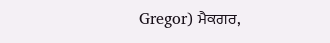Gregor) ਮੈਕਗਰ,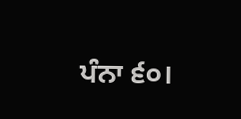ਪੰਨਾ ੬੦।